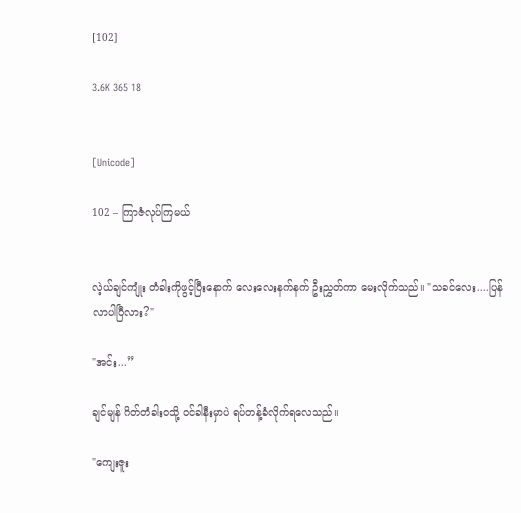[102]

3.6K 365 18


[Unicode]

102 – ကြာဇံလုပ်ကြမယ်


လဲ့ယ်ချင်ကျုံး တံခါးကိုဖွင့်ပြီးနောက် လေးလေးနက်နက် ဦးညွှတ်ကာ မေးလိုက်သည်။ "သခင်လေး....ပြန်လာပါပြီလား?"

"အင်း...”

ချင်မျန် ဂိတ်တံခါးဝသို့ ဝင်ခါနီးမှာပဲ ရပ်တန့်ခံလိုက်ရလေသည်။

"ကျေးဇူး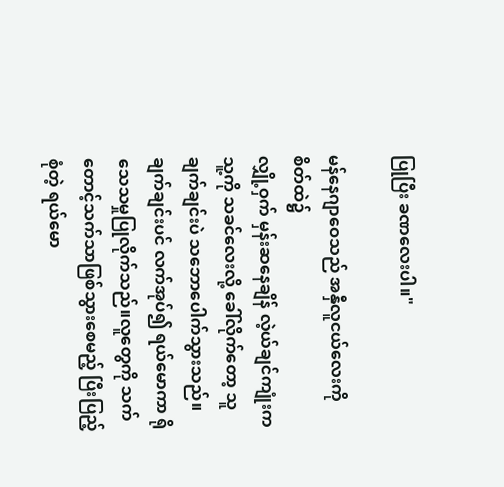ပြုပြီး ခဏလေးပါ။"

မန်နေဂျာဝေသည် အနှီလူငယ်လေးကို စိတ်ထဲ၌
လျှို့ဝှက် မှန်းဆနေချိန် လဲ့ယ်ချင်ကျုံးက သူ့ကို သခင်လေးလို့ ခေါ်လိုက်တော့ သူ ချက်ချင်းပဲ သဘောပေါက်သွားသည်။ချက်ချင်းပင် လက်အုပ်၍ ရယ်မောကာ ရိုသေသမှုပြုလိုက်သည်။လူတွေကို သက်တောင့်သက်သာဖြစ်သွားစေမည့် ပြီးပြည့်စုံတဲ့ ရယ်မော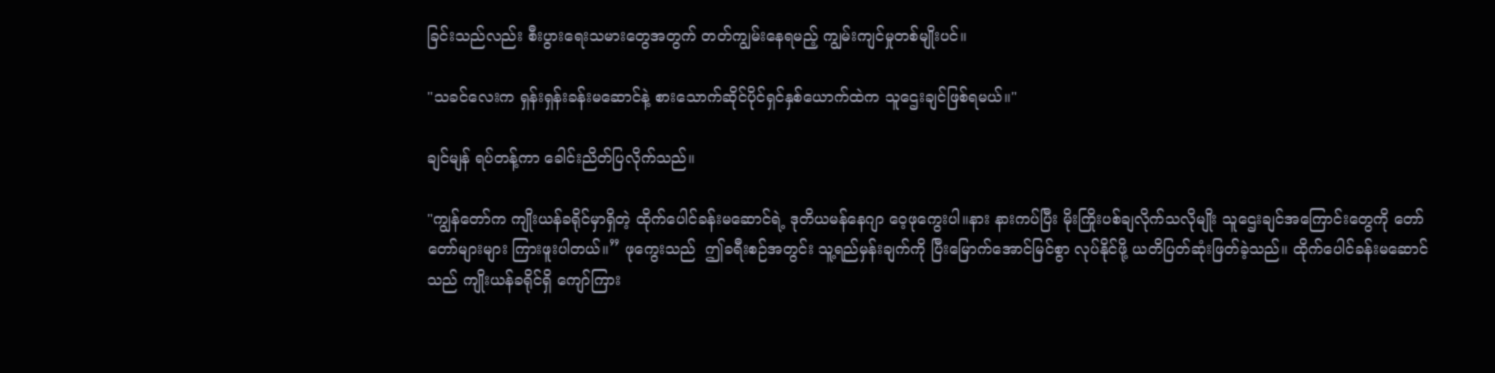ခြင်းသည်လည်း စီးပွားရေးသမားတွေအတွက် တတ်ကျွမ်းနေရမည့် ကျွမ်းကျင်မှုတစ်မျိုးပင်။

"သခင်လေးက ရှန်းရှန်းခန်းမဆောင်နဲ့ စားသောက်ဆိုင်ပိုင်ရှင်နှစ်ယောက်ထဲက သူဌေးချင်ဖြစ်ရမယ်။"

ချင်မျန် ရပ်တန့်ကာ ခေါင်းညိတ်ပြလိုက်သည်။

"ကျွန်တော်က ကျိုးယန်ခရိုင်မှာရှိတဲ့ ထိုက်ပေါင်ခန်းမဆောင်ရဲ့ ဒုတိယမန်နေဂျာ ဝေ့ဖုကွေးပါ။နား နားကပ်ပြီး မိုးကြိုးပစ်ချလိုက်သလိုမျိုး သူဌေးချင်အကြောင်းတွေကို တော်တော်များများ ကြားဖူးပါတယ်။” ဖုကွေးသည်  ဤခရီးစဉ်အတွင်း သူ့ရည်မှန်းချက်ကို ပြီးမြောက်အောင်မြင်စွာ လုပ်နိုင်ဖို့ ယတိပြတ်ဆုံးဖြတ်ခဲ့သည်။ ထိုက်ပေါင်ခန်းမဆောင်သည် ကျိုးယန်ခရိုင်ရှိ ကျော်ကြား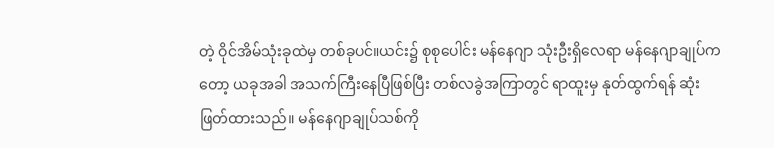တဲ့ ဝိုင်အိမ်သုံးခုထဲမှ တစ်ခုပင်။ယင်း၌ စုစုပေါင်း မန်နေဂျာ သုံးဦးရှိလေရာ မန်နေဂျာချုပ်ကတော့ ယခုအခါ အသက်ကြီးနေပြီဖြစ်ပြီး တစ်လခွဲအကြာတွင် ရာထူးမှ နုတ်ထွက်ရန် ဆုံးဖြတ်ထားသည်။ မန်နေဂျာချုပ်သစ်ကို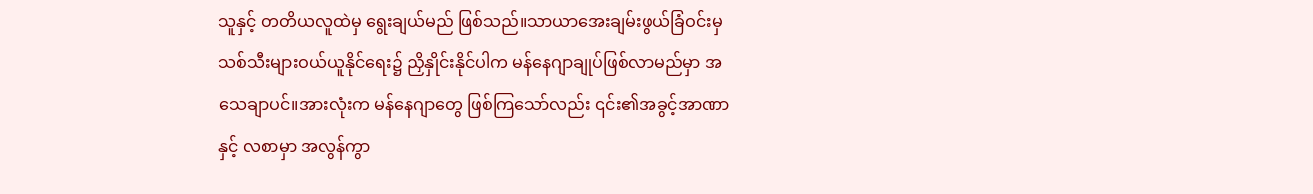သူနှင့် တတိယလူထဲမှ ရွေးချယ်မည် ဖြစ်သည်။သာယာအေးချမ်းဖွယ်ခြံဝင်းမှ သစ်သီးများဝယ်ယူနိုင်ရေး၌ ညှိနှိုင်းနိုင်ပါက မန်နေဂျာချုပ်ဖြစ်လာမည်မှာ အသေချာပင်။အားလုံးက မန်နေဂျာတွေ ဖြစ်ကြသော်လည်း ၎င်း၏အခွင့်အာဏာနှင့် လစာမှာ အလွန်ကွာ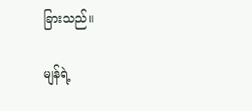ခြားသည်။

မျန်ရဲ့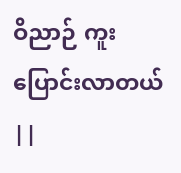ဝိညာဉ် ကူးပြောင်းလာတယ် ||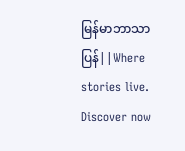မြန်မာဘာသာပြန်||Where stories live. Discover now